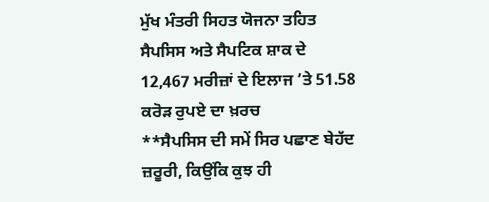ਮੁੱਖ ਮੰਤਰੀ ਸਿਹਤ ਯੋਜਨਾ ਤਹਿਤ ਸੈਪਸਿਸ ਅਤੇ ਸੈਪਟਿਕ ਸ਼ਾਕ ਦੇ 12,467 ਮਰੀਜ਼ਾਂ ਦੇ ਇਲਾਜ ’ਤੇ 51.58 ਕਰੋੜ ਰੁਪਏ ਦਾ ਖ਼ਰਚ
**ਸੈਪਸਿਸ ਦੀ ਸਮੇਂ ਸਿਰ ਪਛਾਣ ਬੇਹੱਦ ਜ਼ਰੂਰੀ, ਕਿਉਂਕਿ ਕੁਝ ਹੀ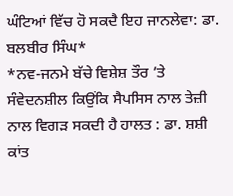ਘੰਟਿਆਂ ਵਿੱਚ ਹੋ ਸਕਦੈ ਇਹ ਜਾਨਲੇਵਾ: ਡਾ. ਬਲਬੀਰ ਸਿੰਘ*
*ਨਵ-ਜਨਮੇ ਬੱਚੇ ਵਿਸ਼ੇਸ਼ ਤੌਰ ’ਤੇ ਸੰਵੇਦਨਸ਼ੀਲ ਕਿਉਂਕਿ ਸੈਪਸਿਸ ਨਾਲ ਤੇਜ਼ੀ ਨਾਲ ਵਿਗੜ ਸਕਦੀ ਹੈ ਹਾਲਤ : ਡਾ. ਸ਼ਸ਼ੀ ਕਾਂਤ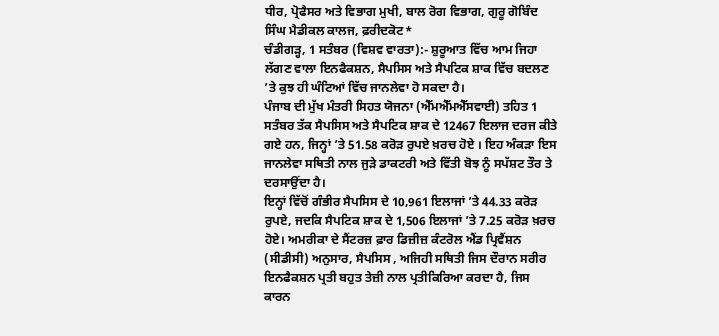ਧੀਰ, ਪ੍ਰੋਫੈਸਰ ਅਤੇ ਵਿਭਾਗ ਮੁਖੀ, ਬਾਲ ਰੋਗ ਵਿਭਾਗ, ਗੁਰੂ ਗੋਬਿੰਦ ਸਿੰਘ ਮੈਡੀਕਲ ਕਾਲਜ, ਫ਼ਰੀਦਕੋਟ*
ਚੰਡੀਗੜ੍ਹ, 1 ਸਤੰਬਰ (ਵਿਸ਼ਵ ਵਾਰਤਾ):- ਸ਼ੁਰੂਆਤ ਵਿੱਚ ਆਮ ਜਿਹਾ ਲੱਗਣ ਵਾਲਾ ਇਨਫੈਕਸ਼ਨ, ਸੈਪਸਿਸ ਅਤੇ ਸੈਪਟਿਕ ਸ਼ਾਕ ਵਿੱਚ ਬਦਲਣ ’ਤੇ ਕੁਝ ਹੀ ਘੰਟਿਆਂ ਵਿੱਚ ਜਾਨਲੇਵਾ ਹੋ ਸਕਦਾ ਹੈ।
ਪੰਜਾਬ ਦੀ ਮੁੱਖ ਮੰਤਰੀ ਸਿਹਤ ਯੋਜਨਾ (ਐੱਮਐੱਮਐੱਸਵਾਈ) ਤਹਿਤ 1 ਸਤੰਬਰ ਤੱਕ ਸੈਪਸਿਸ ਅਤੇ ਸੈਪਟਿਕ ਸ਼ਾਕ ਦੇ 12467 ਇਲਾਜ ਦਰਜ ਕੀਤੇ ਗਏ ਹਨ, ਜਿਨ੍ਹਾਂ ’ਤੇ 51.58 ਕਰੋੜ ਰੁਪਏ ਖ਼ਰਚ ਹੋਏ । ਇਹ ਅੰਕੜਾ ਇਸ ਜਾਨਲੇਵਾ ਸਥਿਤੀ ਨਾਲ ਜੁੜੇ ਡਾਕਟਰੀ ਅਤੇ ਵਿੱਤੀ ਬੋਝ ਨੂੰ ਸਪੱਸ਼ਟ ਤੌਰ ਤੇ ਦਰਸਾਉਂਦਾ ਹੈ।
ਇਨ੍ਹਾਂ ਵਿੱਚੋਂ ਗੰਭੀਰ ਸੈਪਸਿਸ ਦੇ 10,961 ਇਲਾਜਾਂ ’ਤੇ 44.33 ਕਰੋੜ ਰੁਪਏ, ਜਦਕਿ ਸੈਪਟਿਕ ਸ਼ਾਕ ਦੇ 1,506 ਇਲਾਜਾਂ ’ਤੇ 7.25 ਕਰੋੜ ਖ਼ਰਚ ਹੋਏ। ਅਮਰੀਕਾ ਦੇ ਸੈਂਟਰਜ਼ ਫ਼ਾਰ ਡਿਜ਼ੀਜ਼ ਕੰਟਰੋਲ ਐਂਡ ਪ੍ਰਿਵੈਂਸ਼ਨ (ਸੀਡੀਸੀ) ਅਨੁਸਾਰ, ਸੈਪਸਿਸ , ਅਜਿਹੀ ਸਥਿਤੀ ਜਿਸ ਦੌਰਾਨ ਸਰੀਰ ਇਨਫੈਕਸ਼ਨ ਪ੍ਰਤੀ ਬਹੁਤ ਤੇਜ਼ੀ ਨਾਲ ਪ੍ਰਤੀਕਿਰਿਆ ਕਰਦਾ ਹੈ, ਜਿਸ ਕਾਰਨ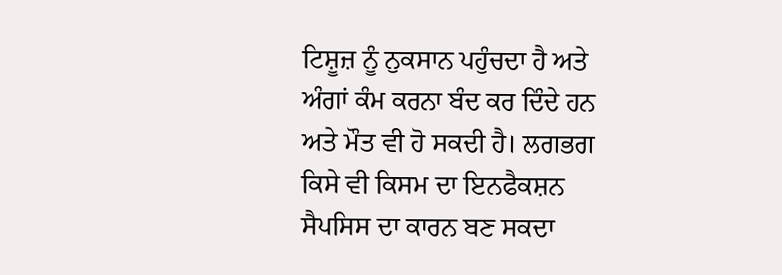ਟਿਸ਼ੂਜ਼ ਨੂੰ ਨੁਕਸਾਨ ਪਹੁੰਚਦਾ ਹੈ ਅਤੇ ਅੰਗਾਂ ਕੰਮ ਕਰਨਾ ਬੰਦ ਕਰ ਦਿੰਦੇ ਹਨ ਅਤੇ ਮੌਤ ਵੀ ਹੋ ਸਕਦੀ ਹੈ। ਲਗਭਗ ਕਿਸੇ ਵੀ ਕਿਸਮ ਦਾ ਇਨਫੈਕਸ਼ਨ ਸੈਪਸਿਸ ਦਾ ਕਾਰਨ ਬਣ ਸਕਦਾ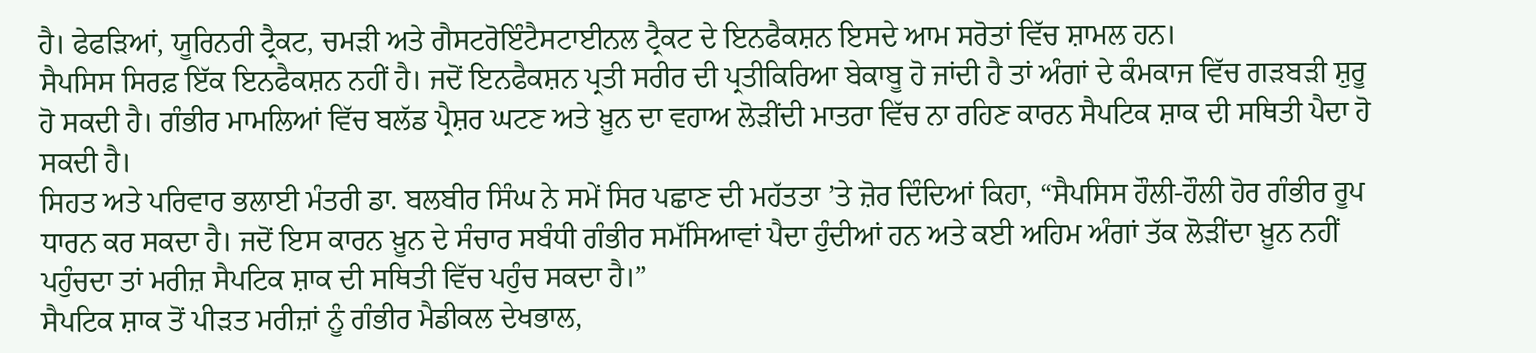ਹੈ। ਫੇਫੜਿਆਂ, ਯੂਰਿਨਰੀ ਟ੍ਰੈਕਟ, ਚਮੜੀ ਅਤੇ ਗੈਸਟਰੋਇੰਟੈਸਟਾਈਨਲ ਟ੍ਰੈਕਟ ਦੇ ਇਨਫੈਕਸ਼ਨ ਇਸਦੇ ਆਮ ਸਰੋਤਾਂ ਵਿੱਚ ਸ਼ਾਮਲ ਹਨ।
ਸੈਪਸਿਸ ਸਿਰਫ਼ ਇੱਕ ਇਨਫੈਕਸ਼ਨ ਨਹੀਂ ਹੈ। ਜਦੋਂ ਇਨਫੈਕਸ਼ਨ ਪ੍ਰਤੀ ਸਰੀਰ ਦੀ ਪ੍ਰਤੀਕਿਰਿਆ ਬੇਕਾਬੂ ਹੋ ਜਾਂਦੀ ਹੈ ਤਾਂ ਅੰਗਾਂ ਦੇ ਕੰਮਕਾਜ ਵਿੱਚ ਗੜਬੜੀ ਸ਼ੁਰੂ ਹੋ ਸਕਦੀ ਹੈ। ਗੰਭੀਰ ਮਾਮਲਿਆਂ ਵਿੱਚ ਬਲੱਡ ਪ੍ਰੈਸ਼ਰ ਘਟਣ ਅਤੇ ਖ਼ੂਨ ਦਾ ਵਹਾਅ ਲੋੜੀਂਦੀ ਮਾਤਰਾ ਵਿੱਚ ਨਾ ਰਹਿਣ ਕਾਰਨ ਸੈਪਟਿਕ ਸ਼ਾਕ ਦੀ ਸਥਿਤੀ ਪੈਦਾ ਹੋ ਸਕਦੀ ਹੈ।
ਸਿਹਤ ਅਤੇ ਪਰਿਵਾਰ ਭਲਾਈ ਮੰਤਰੀ ਡਾ. ਬਲਬੀਰ ਸਿੰਘ ਨੇ ਸਮੇਂ ਸਿਰ ਪਛਾਣ ਦੀ ਮਹੱਤਤਾ ’ਤੇ ਜ਼ੋਰ ਦਿੰਦਿਆਂ ਕਿਹਾ, “ਸੈਪਸਿਸ ਹੌਲੀ-ਹੌਲੀ ਹੋਰ ਗੰਭੀਰ ਰੂਪ ਧਾਰਨ ਕਰ ਸਕਦਾ ਹੈ। ਜਦੋਂ ਇਸ ਕਾਰਨ ਖ਼ੂਨ ਦੇ ਸੰਚਾਰ ਸਬੰਧੀ ਗੰਭੀਰ ਸਮੱਸਿਆਵਾਂ ਪੈਦਾ ਹੁੰਦੀਆਂ ਹਨ ਅਤੇ ਕਈ ਅਹਿਮ ਅੰਗਾਂ ਤੱਕ ਲੋੜੀਂਦਾ ਖ਼ੂਨ ਨਹੀਂ ਪਹੁੰਚਦਾ ਤਾਂ ਮਰੀਜ਼ ਸੈਪਟਿਕ ਸ਼ਾਕ ਦੀ ਸਥਿਤੀ ਵਿੱਚ ਪਹੁੰਚ ਸਕਦਾ ਹੈ।”
ਸੈਪਟਿਕ ਸ਼ਾਕ ਤੋਂ ਪੀੜਤ ਮਰੀਜ਼ਾਂ ਨੂੰ ਗੰਭੀਰ ਮੈਡੀਕਲ ਦੇਖਭਾਲ,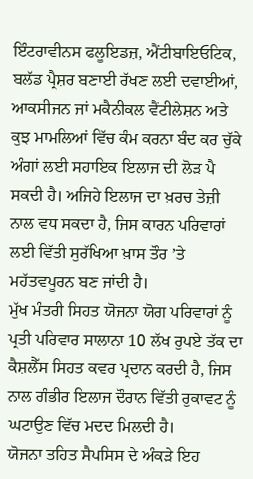ਇੰਟਰਾਵੀਨਸ ਫਲੂਇਡਜ਼, ਐਂਟੀਬਾਇਓਟਿਕ, ਬਲੱਡ ਪ੍ਰੈਸ਼ਰ ਬਣਾਈ ਰੱਖਣ ਲਈ ਦਵਾਈਆਂ, ਆਕਸੀਜਨ ਜਾਂ ਮਕੈਨੀਕਲ ਵੈਂਟੀਲੇਸ਼ਨ ਅਤੇ ਕੁਝ ਮਾਮਲਿਆਂ ਵਿੱਚ ਕੰਮ ਕਰਨਾ ਬੰਦ ਕਰ ਚੁੱਕੇ ਅੰਗਾਂ ਲਈ ਸਹਾਇਕ ਇਲਾਜ ਦੀ ਲੋੜ ਪੈ ਸਕਦੀ ਹੈ। ਅਜਿਹੇ ਇਲਾਜ ਦਾ ਖ਼ਰਚ ਤੇਜ਼ੀ ਨਾਲ ਵਧ ਸਕਦਾ ਹੈ, ਜਿਸ ਕਾਰਨ ਪਰਿਵਾਰਾਂ ਲਈ ਵਿੱਤੀ ਸੁਰੱਖਿਆ ਖ਼ਾਸ ਤੌਰ ’ਤੇ ਮਹੱਤਵਪੂਰਨ ਬਣ ਜਾਂਦੀ ਹੈ।
ਮੁੱਖ ਮੰਤਰੀ ਸਿਹਤ ਯੋਜਨਾ ਯੋਗ ਪਰਿਵਾਰਾਂ ਨੂੰ ਪ੍ਰਤੀ ਪਰਿਵਾਰ ਸਾਲਾਨਾ 10 ਲੱਖ ਰੁਪਏ ਤੱਕ ਦਾ ਕੈਸ਼ਲੈੱਸ ਸਿਹਤ ਕਵਰ ਪ੍ਰਦਾਨ ਕਰਦੀ ਹੈ, ਜਿਸ ਨਾਲ ਗੰਭੀਰ ਇਲਾਜ ਦੌਰਾਨ ਵਿੱਤੀ ਰੁਕਾਵਟ ਨੂੰ ਘਟਾਉਣ ਵਿੱਚ ਮਦਦ ਮਿਲਦੀ ਹੈ।
ਯੋਜਨਾ ਤਹਿਤ ਸੈਪਸਿਸ ਦੇ ਅੰਕੜੇ ਇਹ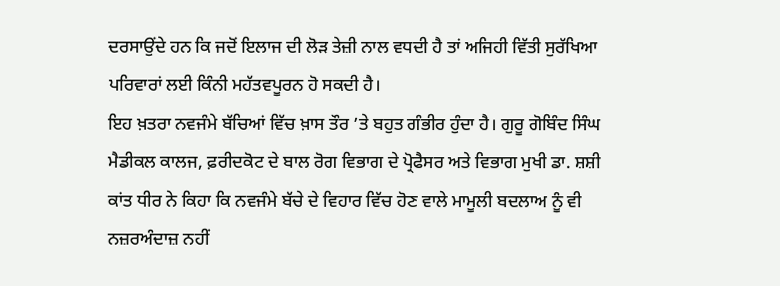ਦਰਸਾਉਂਦੇ ਹਨ ਕਿ ਜਦੋਂ ਇਲਾਜ ਦੀ ਲੋੜ ਤੇਜ਼ੀ ਨਾਲ ਵਧਦੀ ਹੈ ਤਾਂ ਅਜਿਹੀ ਵਿੱਤੀ ਸੁਰੱਖਿਆ ਪਰਿਵਾਰਾਂ ਲਈ ਕਿੰਨੀ ਮਹੱਤਵਪੂਰਨ ਹੋ ਸਕਦੀ ਹੈ।
ਇਹ ਖ਼ਤਰਾ ਨਵਜੰਮੇ ਬੱਚਿਆਂ ਵਿੱਚ ਖ਼ਾਸ ਤੌਰ ’ਤੇ ਬਹੁਤ ਗੰਭੀਰ ਹੁੰਦਾ ਹੈ। ਗੁਰੂ ਗੋਬਿੰਦ ਸਿੰਘ ਮੈਡੀਕਲ ਕਾਲਜ, ਫ਼ਰੀਦਕੋਟ ਦੇ ਬਾਲ ਰੋਗ ਵਿਭਾਗ ਦੇ ਪ੍ਰੋਫੈਸਰ ਅਤੇ ਵਿਭਾਗ ਮੁਖੀ ਡਾ. ਸ਼ਸ਼ੀ ਕਾਂਤ ਧੀਰ ਨੇ ਕਿਹਾ ਕਿ ਨਵਜੰਮੇ ਬੱਚੇ ਦੇ ਵਿਹਾਰ ਵਿੱਚ ਹੋਣ ਵਾਲੇ ਮਾਮੂਲੀ ਬਦਲਾਅ ਨੂੰ ਵੀ ਨਜ਼ਰਅੰਦਾਜ਼ ਨਹੀਂ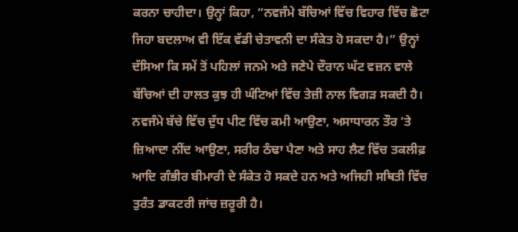ਕਰਨਾ ਚਾਹੀਦਾ। ਉਨ੍ਹਾਂ ਕਿਹਾ, “ਨਵਜੰਮੇ ਬੱਚਿਆਂ ਵਿੱਚ ਵਿਹਾਰ ਵਿੱਚ ਛੋਟਾ ਜਿਹਾ ਬਦਲਾਅ ਵੀ ਇੱਕ ਵੱਡੀ ਚੇਤਾਵਨੀ ਦਾ ਸੰਕੇਤ ਹੋ ਸਕਦਾ ਹੈ।” ਉਨ੍ਹਾਂ ਦੱਸਿਆ ਕਿ ਸਮੇਂ ਤੋਂ ਪਹਿਲਾਂ ਜਨਮੇ ਅਤੇ ਜਣੇਪੇ ਦੌਰਾਨ ਘੱਟ ਵਜ਼ਨ ਵਾਲੇ ਬੱਚਿਆਂ ਦੀ ਹਾਲਤ ਕੁਝ ਹੀ ਘੰਟਿਆਂ ਵਿੱਚ ਤੇਜ਼ੀ ਨਾਲ ਵਿਗੜ ਸਕਦੀ ਹੈ।
ਨਵਜੰਮੇ ਬੱਚੇ ਵਿੱਚ ਦੁੱਧ ਪੀਣ ਵਿੱਚ ਕਮੀ ਆਉਣਾ, ਅਸਾਧਾਰਨ ਤੌਰ ’ਤੇ ਜ਼ਿਆਦਾ ਨੀਂਦ ਆਉਣਾ, ਸਰੀਰ ਠੰਢਾ ਪੈਣਾ ਅਤੇ ਸਾਹ ਲੈਣ ਵਿੱਚ ਤਕਲੀਫ਼ ਆਦਿ ਗੰਭੀਰ ਬੀਮਾਰੀ ਦੇ ਸੰਕੇਤ ਹੋ ਸਕਦੇ ਹਨ ਅਤੇ ਅਜਿਹੀ ਸਥਿਤੀ ਵਿੱਚ ਤੁਰੰਤ ਡਾਕਟਰੀ ਜਾਂਚ ਜ਼ਰੂਰੀ ਹੈ।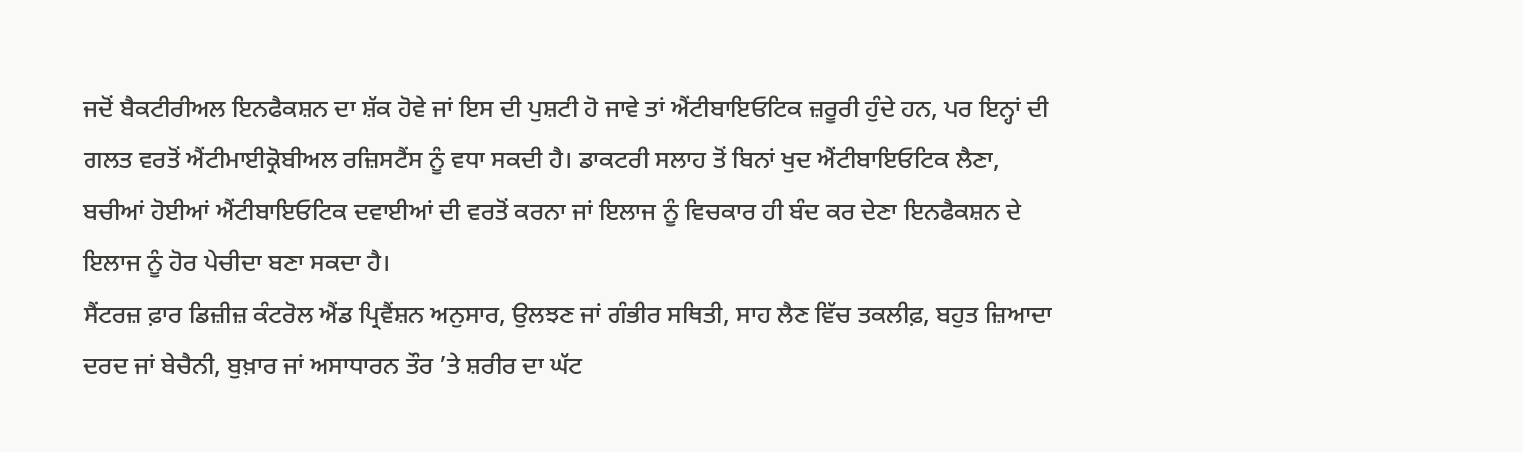ਜਦੋਂ ਬੈਕਟੀਰੀਅਲ ਇਨਫੈਕਸ਼ਨ ਦਾ ਸ਼ੱਕ ਹੋਵੇ ਜਾਂ ਇਸ ਦੀ ਪੁਸ਼ਟੀ ਹੋ ਜਾਵੇ ਤਾਂ ਐਂਟੀਬਾਇਓਟਿਕ ਜ਼ਰੂਰੀ ਹੁੰਦੇ ਹਨ, ਪਰ ਇਨ੍ਹਾਂ ਦੀ ਗਲਤ ਵਰਤੋਂ ਐਂਟੀਮਾਈਕ੍ਰੋਬੀਅਲ ਰਜ਼ਿਸਟੈਂਸ ਨੂੰ ਵਧਾ ਸਕਦੀ ਹੈ। ਡਾਕਟਰੀ ਸਲਾਹ ਤੋਂ ਬਿਨਾਂ ਖੁਦ ਐਂਟੀਬਾਇਓਟਿਕ ਲੈਣਾ, ਬਚੀਆਂ ਹੋਈਆਂ ਐਂਟੀਬਾਇਓਟਿਕ ਦਵਾਈਆਂ ਦੀ ਵਰਤੋਂ ਕਰਨਾ ਜਾਂ ਇਲਾਜ ਨੂੰ ਵਿਚਕਾਰ ਹੀ ਬੰਦ ਕਰ ਦੇਣਾ ਇਨਫੈਕਸ਼ਨ ਦੇ ਇਲਾਜ ਨੂੰ ਹੋਰ ਪੇਚੀਦਾ ਬਣਾ ਸਕਦਾ ਹੈ।
ਸੈਂਟਰਜ਼ ਫ਼ਾਰ ਡਿਜ਼ੀਜ਼ ਕੰਟਰੋਲ ਐਂਡ ਪ੍ਰਿਵੈਂਸ਼ਨ ਅਨੁਸਾਰ, ਉਲਝਣ ਜਾਂ ਗੰਭੀਰ ਸਥਿਤੀ, ਸਾਹ ਲੈਣ ਵਿੱਚ ਤਕਲੀਫ਼, ਬਹੁਤ ਜ਼ਿਆਦਾ ਦਰਦ ਜਾਂ ਬੇਚੈਨੀ, ਬੁਖ਼ਾਰ ਜਾਂ ਅਸਾਧਾਰਨ ਤੌਰ ’ਤੇ ਸ਼ਰੀਰ ਦਾ ਘੱਟ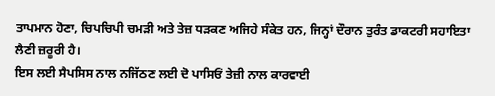ਤਾਪਮਾਨ ਹੋਣਾ, ਚਿਪਚਿਪੀ ਚਮੜੀ ਅਤੇ ਤੇਜ਼ ਧੜਕਣ ਅਜਿਹੇ ਸੰਕੇਤ ਹਨ, ਜਿਨ੍ਹਾਂ ਦੌਰਾਨ ਤੁਰੰਤ ਡਾਕਟਰੀ ਸਹਾਇਤਾ ਲੈਣੀ ਜ਼ਰੂਰੀ ਹੈ।
ਇਸ ਲਈ ਸੈਪਸਿਸ ਨਾਲ ਨਜਿੱਠਣ ਲਈ ਦੋ ਪਾਸਿਓਂ ਤੇਜ਼ੀ ਨਾਲ ਕਾਰਵਾਈ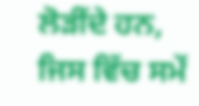ਲੋੜੀਂਦੇ ਹਨ, ਜਿਸ ਵਿੱਚ ਸਮੇਂ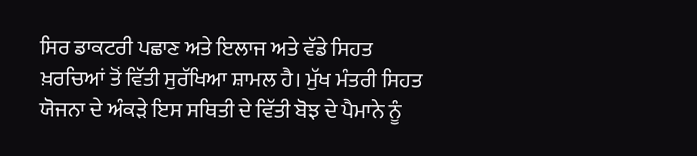ਸਿਰ ਡਾਕਟਰੀ ਪਛਾਣ ਅਤੇ ਇਲਾਜ ਅਤੇ ਵੱਡੇ ਸਿਹਤ ਖ਼ਰਚਿਆਂ ਤੋਂ ਵਿੱਤੀ ਸੁਰੱਖਿਆ ਸ਼ਾਮਲ ਹੈ। ਮੁੱਖ ਮੰਤਰੀ ਸਿਹਤ ਯੋਜਨਾ ਦੇ ਅੰਕੜੇ ਇਸ ਸਥਿਤੀ ਦੇ ਵਿੱਤੀ ਬੋਝ ਦੇ ਪੈਮਾਨੇ ਨੂੰ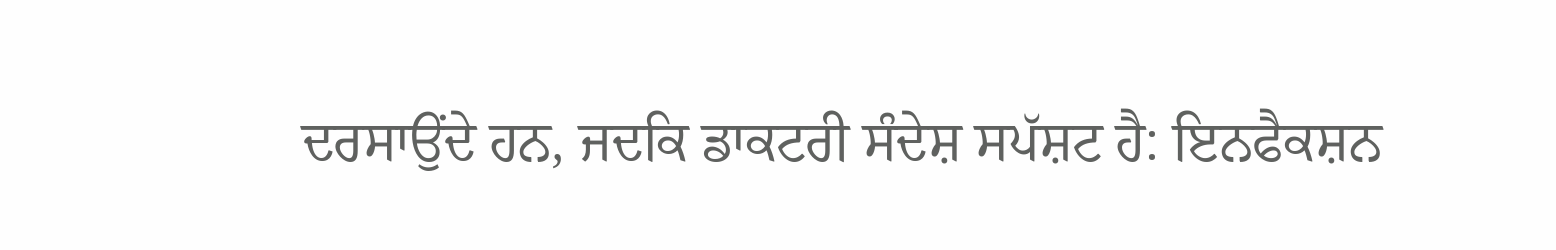ਦਰਸਾਉਂਦੇ ਹਨ, ਜਦਕਿ ਡਾਕਟਰੀ ਸੰਦੇਸ਼ ਸਪੱਸ਼ਟ ਹੈ: ਇਨਫੈਕਸ਼ਨ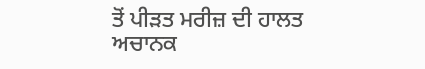ਤੋਂ ਪੀੜਤ ਮਰੀਜ਼ ਦੀ ਹਾਲਤ ਅਚਾਨਕ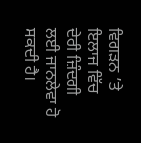ਵਿਗੜਨ ’ਤੇ ਇਲਾਜ ਵਿੱਚ ਦੇਰੀ ਜ਼ਿੰਦਗੀ ਲਈ ਜਾਨਲੇਵਾ ਹੋ ਸਕਦੀ ਹੈ।